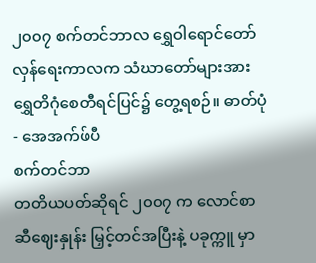၂၀၀၇ စက်တင်ဘာလ ရွှေဝါရောင်တော်လှန်ရေးကာလက သံဃာတော်များအား ရွှေတိဂုံစေတီရင်ပြင်၌ တွေ့ရစဉ်။ ဓာတ်ပုံ - အေအက်ဖ်ပီ
စက်တင်ဘာ
တတိယပတ်ဆိုရင် ၂၀၀၇ က လောင်စာဆီဈေးနှုန်း မြှင့်တင်အပြီးနဲ့ ပခုက္ကူ မှာ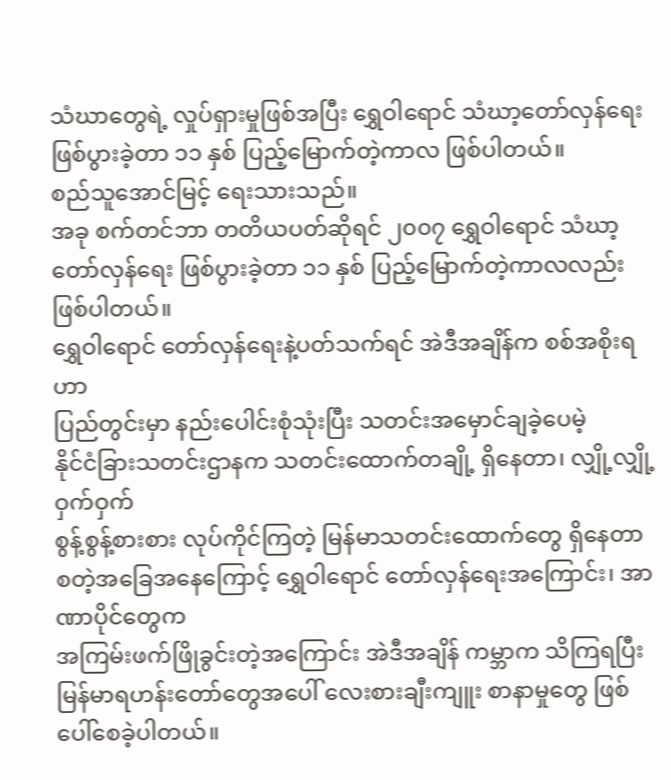သံဃာတွေရဲ့ လှုပ်ရှားမှုဖြစ်အပြီး ရွှေဝါရောင် သံဃာ့တော်လှန်ရေး
ဖြစ်ပွားခဲ့တာ ၁၁ နှစ် ပြည့်မြောက်တဲ့ကာလ ဖြစ်ပါတယ်။
စည်သူအောင်မြင့် ရေးသားသည်။
အခု စက်တင်ဘာ တတိယပတ်ဆိုရင် ၂၀၀၇ ရွှေဝါရောင် သံဃာ့တော်လှန်ရေး ဖြစ်ပွားခဲ့တာ ၁၁ နှစ် ပြည့်မြောက်တဲ့ကာလလည်း ဖြစ်ပါတယ်။
ရွှေဝါရောင် တော်လှန်ရေးနဲ့ပတ်သက်ရင် အဲဒီအချိန်က စစ်အစိုးရဟာ
ပြည်တွင်းမှာ နည်းပေါင်းစုံသုံးပြီး သတင်းအမှောင်ချခဲ့ပေမဲ့
နိုင်ငံခြားသတင်းဌာနက သတင်းထောက်တချို့ ရှိနေတာ၊ လျှို့လျှို့ဝှက်ဝှက်
စွန့်စွန့်စားစား လုပ်ကိုင်ကြတဲ့ မြန်မာသတင်းထောက်တွေ ရှိနေတာ
စတဲ့အခြေအနေကြောင့် ရွှေဝါရောင် တော်လှန်ရေးအကြောင်း၊ အာဏာပိုင်တွေက
အကြမ်းဖက်ဖြိုခွင်းတဲ့အကြောင်း အဲဒီအချိန် ကမ္ဘာက သိကြရပြီး
မြန်မာရဟန်းတော်တွေအပေါ် လေးစားချီးကျူး စာနာမှုတွေ ဖြစ်ပေါ်စေခဲ့ပါတယ်။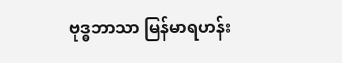ဗုဒ္ဓဘာသာ မြန်မာရဟန်း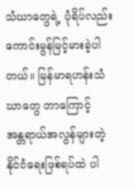သံဃာတွေရဲ့ ပုံရိပ်လည်း
ကောင်းမွန်မြင့်မားခဲ့ပါတယ်။ မြန်မာရဟန်းသံဃာတွေ ဘာကြောင့်
အန္တရာယ်အလွန်များတဲ့ နိုင်ငံရေးဖြစ်ရပ်ထဲ ပါ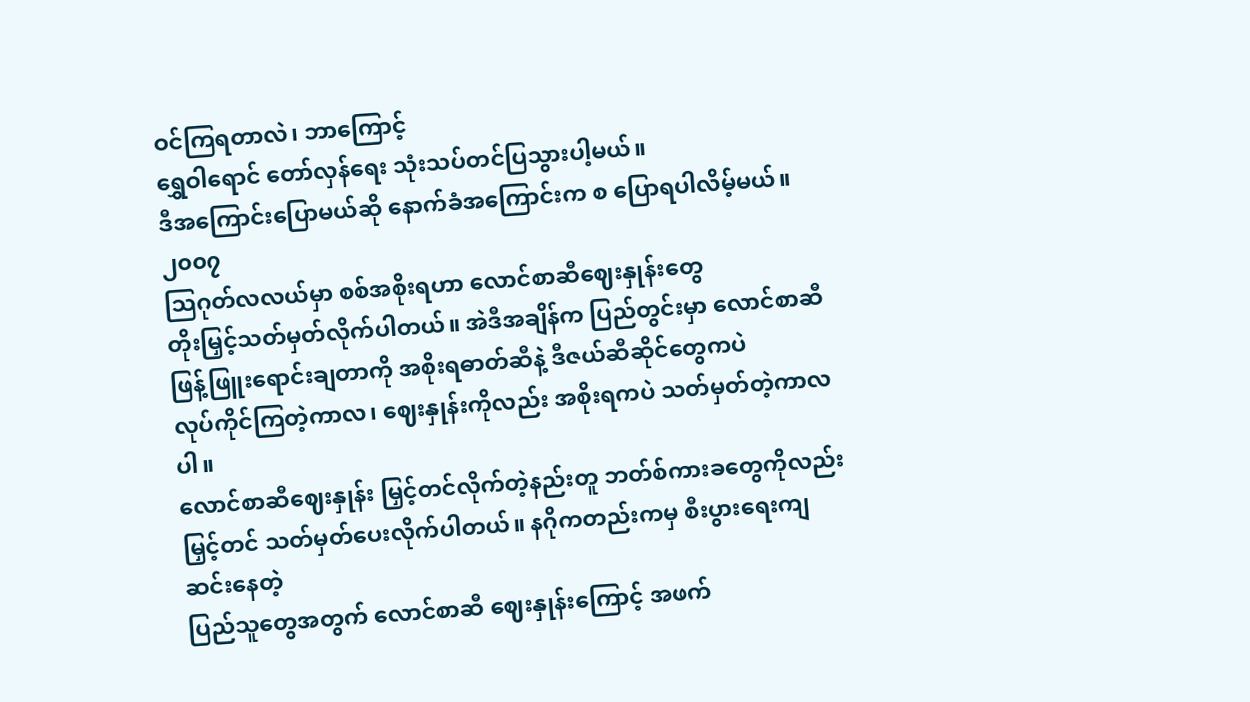ဝင်ကြရတာလဲ၊ ဘာကြောင့်
ရွှေဝါရောင် တော်လှန်ရေး သုံးသပ်တင်ပြသွားပါ့မယ်။
ဒီအကြောင်းပြောမယ်ဆို နောက်ခံအကြောင်းက စ ပြောရပါလိမ့်မယ်။ ၂၀၀၇
သြဂုတ်လလယ်မှာ စစ်အစိုးရဟာ လောင်စာဆီဈေးနှုန်းတွေ
တိုးမြှင့်သတ်မှတ်လိုက်ပါတယ်။ အဲဒီအချိန်က ပြည်တွင်းမှာ လောင်စာဆီ
ဖြန့်ဖြူးရောင်းချတာကို အစိုးရဓာတ်ဆီနဲ့ ဒီဇယ်ဆီဆိုင်တွေကပဲ
လုပ်ကိုင်ကြတဲ့ကာလ၊ ဈေးနှုန်းကိုလည်း အစိုးရကပဲ သတ်မှတ်တဲ့ကာလပါ။
လောင်စာဆီဈေးနှုန်း မြှင့်တင်လိုက်တဲ့နည်းတူ ဘတ်စ်ကားခတွေကိုလည်း
မြှင့်တင် သတ်မှတ်ပေးလိုက်ပါတယ်။ နဂိုကတည်းကမှ စီးပွားရေးကျဆင်းနေတဲ့
ပြည်သူတွေအတွက် လောင်စာဆီ ဈေးနှုန်းကြောင့် အဖက်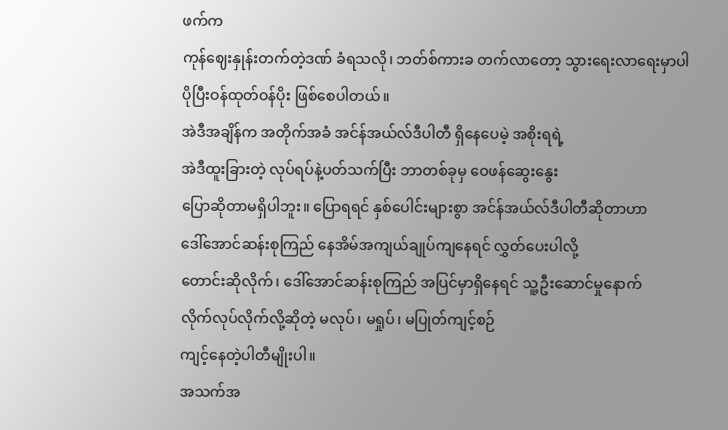ဖက်က
ကုန်ဈေးနှုန်းတက်တဲ့ဒဏ် ခံရသလို၊ ဘတ်စ်ကားခ တက်လာတော့ သွားရေးလာရေးမှာပါ
ပိုပြီးဝန်ထုတ်ဝန်ပိုး ဖြစ်စေပါတယ်။
အဲဒီအချိန်က အတိုက်အခံ အင်န်အယ်လ်ဒီပါတီ ရှိနေပေမဲ့ အစိုးရရဲ့
အဲဒီထူးခြားတဲ့ လုပ်ရပ်နဲ့ပတ်သက်ပြီး ဘာတစ်ခုမှ ဝေဖန်ဆွေးနွေး
ပြောဆိုတာမရှိပါဘူး။ ပြောရရင် နှစ်ပေါင်းများစွာ အင်န်အယ်လ်ဒီပါတီဆိုတာဟာ
ဒေါ်အောင်ဆန်းစုကြည် နေအိမ်အကျယ်ချုပ်ကျနေရင် လွှတ်ပေးပါလို့
တောင်းဆိုလိုက်၊ ဒေါ်အောင်ဆန်းစုကြည် အပြင်မှာရှိနေရင် သူ့ဦးဆောင်မှုနောက်
လိုက်လုပ်လိုက်လို့ဆိုတဲ့ မလုပ်၊ မရှုပ်၊ မပြုတ်ကျင့်စဉ်
ကျင့်နေတဲ့ပါတီမျိုးပါ။
အသက်အ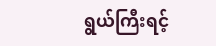ရွယ်ကြီးရင့်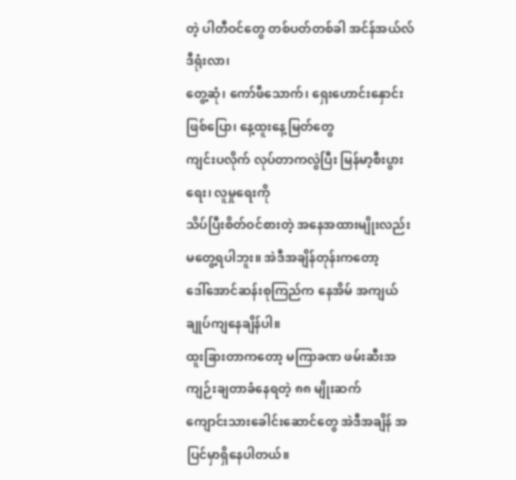တဲ့ ပါတီဝင်တွေ တစ်ပတ်တစ်ခါ အင်န်အယ်လ်ဒီရုံးလာ၊
တွေ့ဆုံ၊ ကော်ဖီသောက်၊ ရှေးဟောင်းနှောင်းဖြစ်ပြော၊ နေ့ထူးနေ့မြတ်တွေ
ကျင်းပလိုက် လုပ်တာကလွဲပြီး မြန်မာ့စီးပွားရေး၊ လူမှုရေးကို
သိပ်ပြီးစိတ်ဝင်စားတဲ့ အနေအထားမျိုးလည်း မတွေ့ရပါဘူး။ အဲဒီအချိန်တုန်းကတော့
ဒေါ်အောင်ဆန်းစုကြည်က နေအိမ် အကျယ်ချုပ်ကျနေချိန်ပါ။
ထူးခြားတာကတော့ မကြာခဏ ဖမ်းဆီးအကျဉ်းချတာခံနေရတဲ့ ၈၈ မျိုးဆက်
ကျောင်းသားခေါင်းဆောင်တွေ အဲဒီအချိန် အပြင်မှာရှိနေပါတယ်။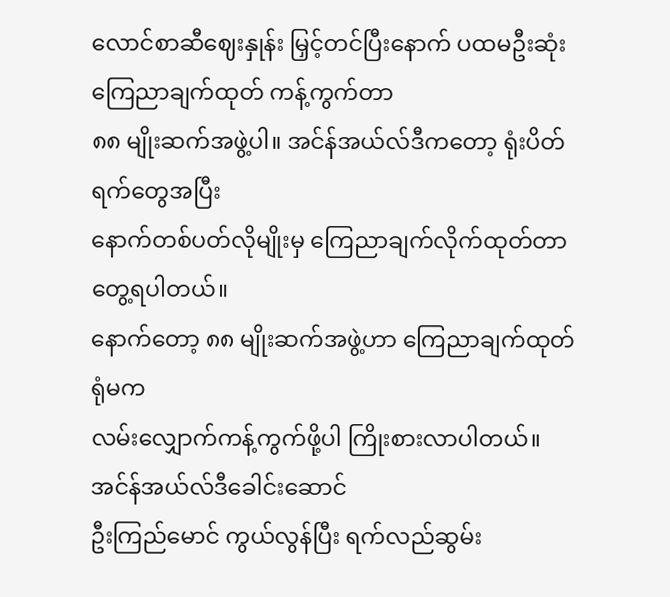လောင်စာဆီဈေးနှုန်း မြှင့်တင်ပြီးနောက် ပထမဦးဆုံး ကြေညာချက်ထုတ် ကန့်ကွက်တာ
၈၈ မျိုးဆက်အဖွဲ့ပါ။ အင်န်အယ်လ်ဒီကတော့ ရုံးပိတ်ရက်တွေအပြီး
နောက်တစ်ပတ်လိုမျိုးမှ ကြေညာချက်လိုက်ထုတ်တာ တွေ့ရပါတယ်။
နောက်တော့ ၈၈ မျိုးဆက်အဖွဲ့ဟာ ကြေညာချက်ထုတ်ရုံမက
လမ်းလျှောက်ကန့်ကွက်ဖို့ပါ ကြိုးစားလာပါတယ်။ အင်န်အယ်လ်ဒီခေါင်းဆောင်
ဦးကြည်မောင် ကွယ်လွန်ပြီး ရက်လည်ဆွမ်း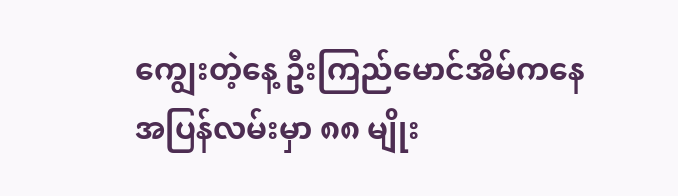ကျွေးတဲ့နေ့ ဦးကြည်မောင်အိမ်ကနေ
အပြန်လမ်းမှာ ၈၈ မျိုး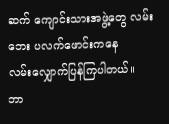ဆက် ကျောင်းသားအဖွဲ့တွေ လမ်းဘေး ပလက်ဖောင်းကနေ
လမ်းလျှောက်ပြန်ကြပါတယ်။
ဘာ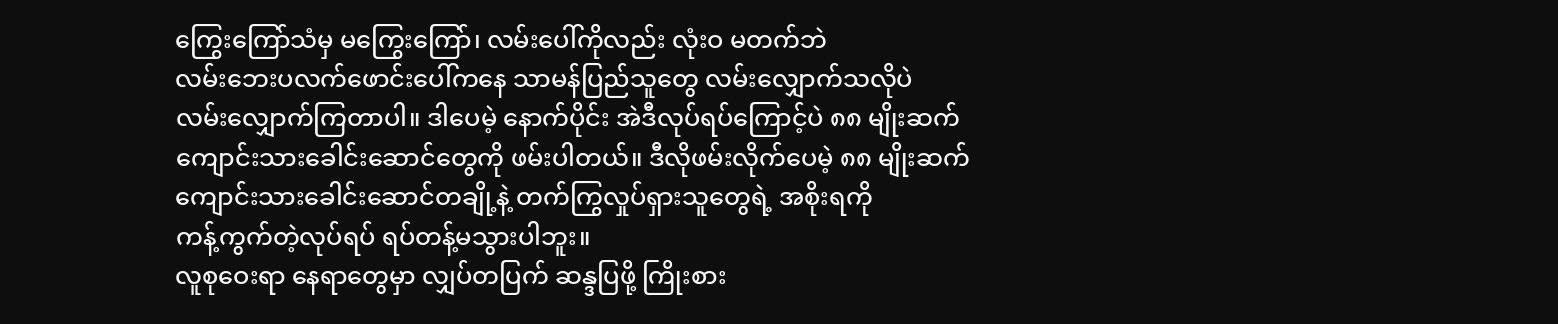ကြွေးကြော်သံမှ မကြွေးကြော်၊ လမ်းပေါ်ကိုလည်း လုံးဝ မတက်ဘဲ
လမ်းဘေးပလက်ဖောင်းပေါ်ကနေ သာမန်ပြည်သူတွေ လမ်းလျှောက်သလိုပဲ
လမ်းလျှောက်ကြတာပါ။ ဒါပေမဲ့ နောက်ပိုင်း အဲဒီလုပ်ရပ်ကြောင့်ပဲ ၈၈ မျိုးဆက်
ကျောင်းသားခေါင်းဆောင်တွေကို ဖမ်းပါတယ်။ ဒီလိုဖမ်းလိုက်ပေမဲ့ ၈၈ မျိုးဆက်
ကျောင်းသားခေါင်းဆောင်တချို့နဲ့ တက်ကြွလှုပ်ရှားသူတွေရဲ့ အစိုးရကို
ကန့်ကွက်တဲ့လုပ်ရပ် ရပ်တန့်မသွားပါဘူး။
လူစုဝေးရာ နေရာတွေမှာ လျှပ်တပြက် ဆန္ဒပြဖို့ ကြိုးစား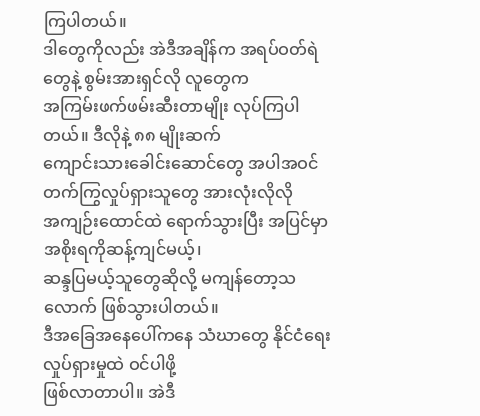ကြပါတယ်။
ဒါတွေကိုလည်း အဲဒီအချိန်က အရပ်ဝတ်ရဲတွေနဲ့ စွမ်းအားရှင်လို လူတွေက
အကြမ်းဖက်ဖမ်းဆီးတာမျိုး လုပ်ကြပါတယ်။ ဒီလိုနဲ့ ၈၈ မျိုးဆက်
ကျောင်းသားခေါင်းဆောင်တွေ အပါအဝင် တက်ကြွလှုပ်ရှားသူတွေ အားလုံးလိုလို
အကျဉ်းထောင်ထဲ ရောက်သွားပြီး အပြင်မှာ အစိုးရကိုဆန့်ကျင်မယ့်၊
ဆန္ဒပြမယ့်သူတွေဆိုလို့ မကျန်တော့သလောက် ဖြစ်သွားပါတယ်။
ဒီအခြေအနေပေါ်ကနေ သံဃာတွေ နိုင်ငံရေးလှုပ်ရှားမှုထဲ ဝင်ပါဖို့
ဖြစ်လာတာပါ။ အဲဒီ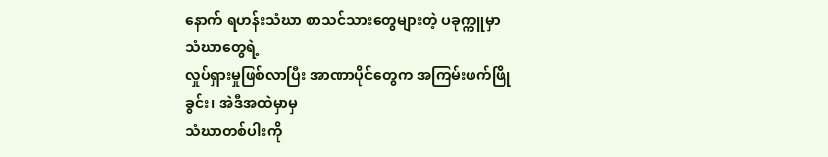နောက် ရဟန်းသံဃာ စာသင်သားတွေများတဲ့ ပခုက္ကူမှာ သံဃာတွေရဲ့
လှုပ်ရှားမှုဖြစ်လာပြီး အာဏာပိုင်တွေက အကြမ်းဖက်ဖြိုခွင်း၊ အဲဒီအထဲမှာမှ
သံဃာတစ်ပါးကို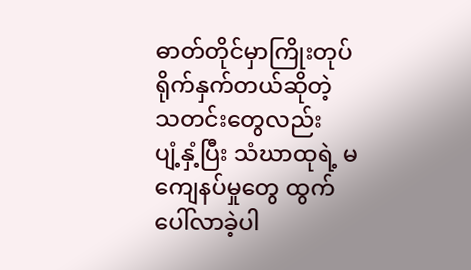ဓာတ်တိုင်မှာကြိုးတုပ် ရိုက်နှက်တယ်ဆိုတဲ့ သတင်းတွေလည်း
ပျံ့နှံ့ပြီး သံဃာထုရဲ့ မကျေနပ်မှုတွေ ထွက်ပေါ်လာခဲ့ပါ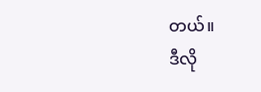တယ်။
ဒီလို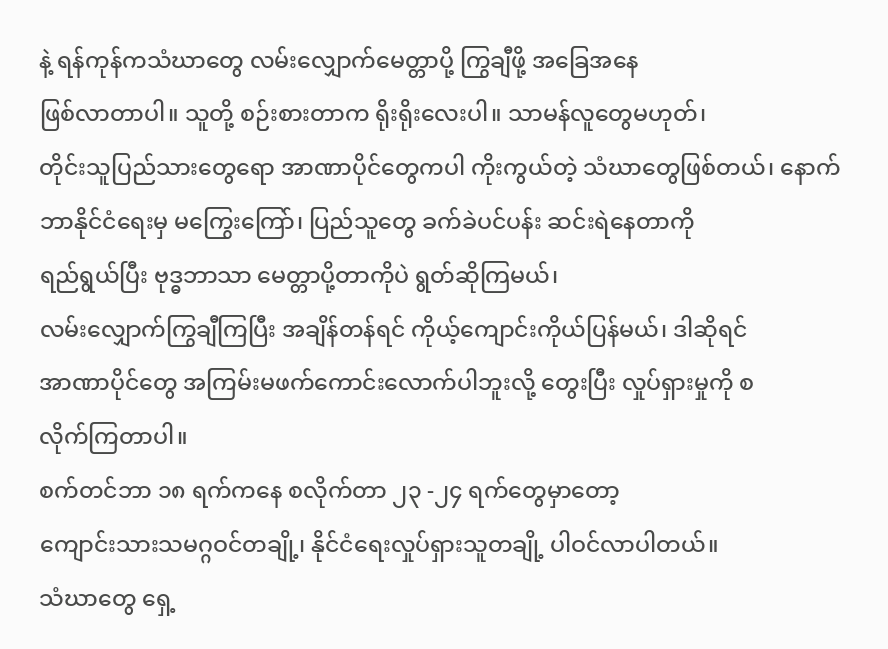နဲ့ ရန်ကုန်ကသံဃာတွေ လမ်းလျှောက်မေတ္တာပို့ ကြွချီဖို့ အခြေအနေ
ဖြစ်လာတာပါ။ သူတို့ စဉ်းစားတာက ရိုးရိုးလေးပါ။ သာမန်လူတွေမဟုတ်၊
တိုင်းသူပြည်သားတွေရော အာဏာပိုင်တွေကပါ ကိုးကွယ်တဲ့ သံဃာတွေဖြစ်တယ်၊ နောက်
ဘာနိုင်ငံရေးမှ မကြွေးကြော်၊ ပြည်သူတွေ ခက်ခဲပင်ပန်း ဆင်းရဲနေတာကို
ရည်ရွယ်ပြီး ဗုဒ္ဓဘာသာ မေတ္တာပို့တာကိုပဲ ရွတ်ဆိုကြမယ်၊
လမ်းလျှောက်ကြွချီကြပြီး အချိန်တန်ရင် ကိုယ့်ကျောင်းကိုယ်ပြန်မယ်၊ ဒါဆိုရင်
အာဏာပိုင်တွေ အကြမ်းမဖက်ကောင်းလောက်ပါဘူးလို့ တွေးပြီး လှုပ်ရှားမှုကို စ
လိုက်ကြတာပါ။
စက်တင်ဘာ ၁၈ ရက်ကနေ စလိုက်တာ ၂၃ -၂၄ ရက်တွေမှာတော့
ကျောင်းသားသမဂ္ဂဝင်တချို့၊ နိုင်ငံရေးလှုပ်ရှားသူတချို့ ပါဝင်လာပါတယ်။
သံဃာတွေ ရှေ့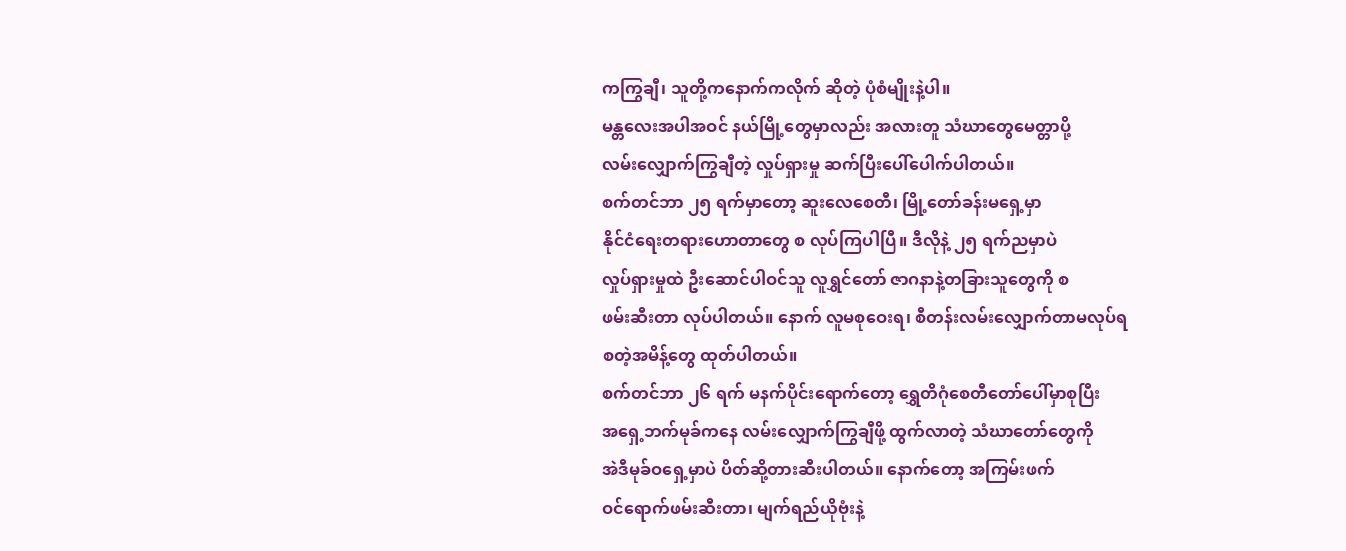ကကြွချီ၊ သူတို့ကနောက်ကလိုက် ဆိုတဲ့ ပုံစံမျိုးနဲ့ပါ။
မန္တလေးအပါအဝင် နယ်မြို့တွေမှာလည်း အလားတူ သံဃာတွေမေတ္တာပို့
လမ်းလျှောက်ကြွချီတဲ့ လှုပ်ရှားမှု ဆက်ပြီးပေါ်ပေါက်ပါတယ်။
စက်တင်ဘာ ၂၅ ရက်မှာတော့ ဆူးလေစေတီ၊ မြို့တော်ခန်းမရှေ့မှာ
နိုင်ငံရေးတရားဟောတာတွေ စ လုပ်ကြပါပြီ။ ဒီလိုနဲ့ ၂၅ ရက်ညမှာပဲ
လှုပ်ရှားမှုထဲ ဦးဆောင်ပါဝင်သူ လူရွှင်တော် ဇာဂနာနဲ့တခြားသူတွေကို စ
ဖမ်းဆီးတာ လုပ်ပါတယ်။ နောက် လူမစုဝေးရ၊ စီတန်းလမ်းလျှောက်တာမလုပ်ရ
စတဲ့အမိန့်တွေ ထုတ်ပါတယ်။
စက်တင်ဘာ ၂၆ ရက် မနက်ပိုင်းရောက်တော့ ရွှေတိဂုံစေတီတော်ပေါ်မှာစုပြီး
အရှေ့ဘက်မုခ်ကနေ လမ်းလျှောက်ကြွချီဖို့ ထွက်လာတဲ့ သံဃာတော်တွေကို
အဲဒီမုခ်ဝရှေ့မှာပဲ ပိတ်ဆို့တားဆီးပါတယ်။ နောက်တော့ အကြမ်းဖက်
ဝင်ရောက်ဖမ်းဆီးတာ၊ မျက်ရည်ယိုဗုံးနဲ့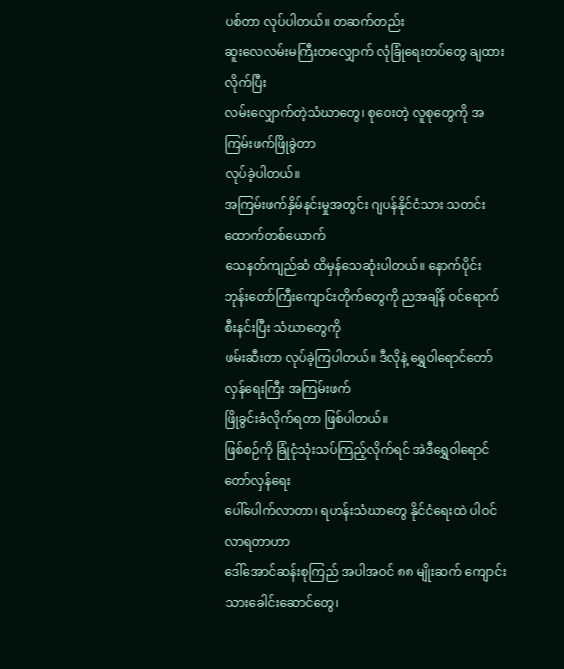ပစ်တာ လုပ်ပါတယ်။ တဆက်တည်း
ဆူးလေလမ်းမကြီးတလျှောက် လုံခြုံရေးတပ်တွေ ချထားလိုက်ပြီး
လမ်းလျှောက်တဲ့သံဃာတွေ၊ စုဝေးတဲ့ လူစုတွေကို အကြမ်းဖက်ဖြိုခွဲတာ
လုပ်ခဲ့ပါတယ်။
အကြမ်းဖက်နှိမ်နင်းမှုအတွင်း ဂျပန်နိုင်ငံသား သတင်းထောက်တစ်ယောက်
သေနတ်ကျည်ဆံ ထိမှန်သေဆုံးပါတယ်။ နောက်ပိုင်း
ဘုန်းတော်ကြီးကျောင်းတိုက်တွေကို ညအချိန် ဝင်ရောက်စီးနင်းပြီး သံဃာတွေကို
ဖမ်းဆီးတာ လုပ်ခဲ့ကြပါတယ်။ ဒီလိုနဲ့ ရွှေဝါရောင်တော်လှန်ရေးကြီး အကြမ်းဖက်
ဖြိုခွင်းခံလိုက်ရတာ ဖြစ်ပါတယ်။
ဖြစ်စဉ်ကို ခြုံငုံသုံးသပ်ကြည့်လိုက်ရင် အဲဒီရွှေဝါရောင်တော်လှန်ရေး
ပေါ်ပေါက်လာတာ၊ ရဟန်းသံဃာတွေ နိုင်ငံရေးထဲ ပါဝင်လာရတာဟာ
ဒေါ်အောင်ဆန်းစုကြည် အပါအဝင် ၈၈ မျိုးဆက် ကျောင်းသားခေါင်းဆောင်တွေ၊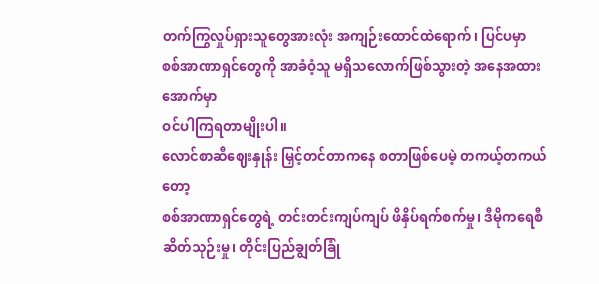တက်ကြွလှုပ်ရှားသူတွေအားလုံး အကျဉ်းထောင်ထဲရောက်၊ ပြင်ပမှာ
စစ်အာဏာရှင်တွေကို အာခံဝံ့သူ မရှိသလောက်ဖြစ်သွားတဲ့ အနေအထားအောက်မှာ
ဝင်ပါကြရတာမျိုးပါ။
လောင်စာဆီဈေးနှုန်း မြှင့်တင်တာကနေ စတာဖြစ်ပေမဲ့ တကယ့်တကယ်တော့
စစ်အာဏာရှင်တွေရဲ့ တင်းတင်းကျပ်ကျပ် ဖိနှိပ်ရက်စက်မှု၊ ဒီမိုကရေစီ
ဆိတ်သုဉ်းမှု၊ တိုင်းပြည်ချွတ်ခြုံ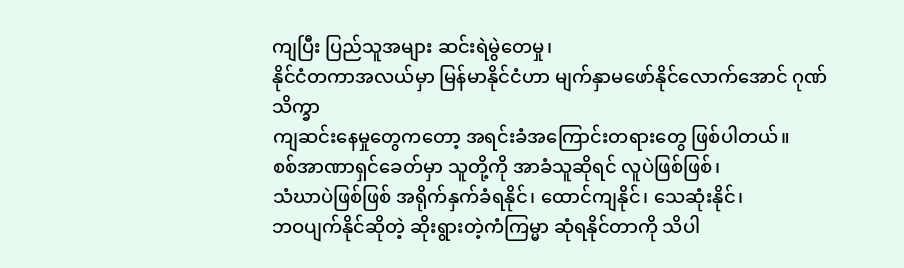ကျပြီး ပြည်သူအများ ဆင်းရဲမွဲတေမှု၊
နိုင်ငံတကာအလယ်မှာ မြန်မာနိုင်ငံဟာ မျက်နှာမဖော်နိုင်လောက်အောင် ဂုဏ်သိက္ခာ
ကျဆင်းနေမှုတွေကတော့ အရင်းခံအကြောင်းတရားတွေ ဖြစ်ပါတယ်။
စစ်အာဏာရှင်ခေတ်မှာ သူတို့ကို အာခံသူဆိုရင် လူပဲဖြစ်ဖြစ်၊
သံဃာပဲဖြစ်ဖြစ် အရိုက်နှက်ခံရနိုင်၊ ထောင်ကျနိုင်၊ သေဆုံးနိုင်၊
ဘဝပျက်နိုင်ဆိုတဲ့ ဆိုးရွားတဲ့ကံကြမ္မာ ဆုံရနိုင်တာကို သိပါ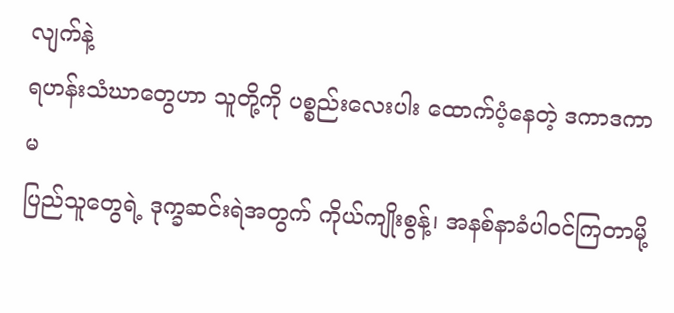လျက်နဲ့
ရဟန်းသံဃာတွေဟာ သူတို့ကို ပစ္စည်းလေးပါး ထောက်ပံ့နေတဲ့ ဒကာဒကာမ
ပြည်သူတွေရဲ့ ဒုက္ခဆင်းရဲအတွက် ကိုယ်ကျိုးစွန့်၊ အနစ်နာခံပါဝင်ကြတာမို့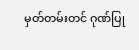မှတ်တမ်းတင် ဂုဏ်ပြု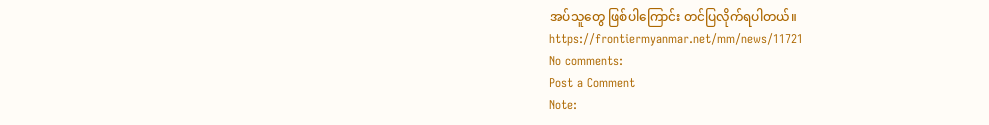အပ်သူတွေ ဖြစ်ပါကြောင်း တင်ပြလိုက်ရပါတယ်။
https://frontiermyanmar.net/mm/news/11721
No comments:
Post a Comment
Note: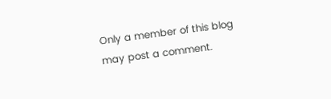Only a member of this blog may post a comment.